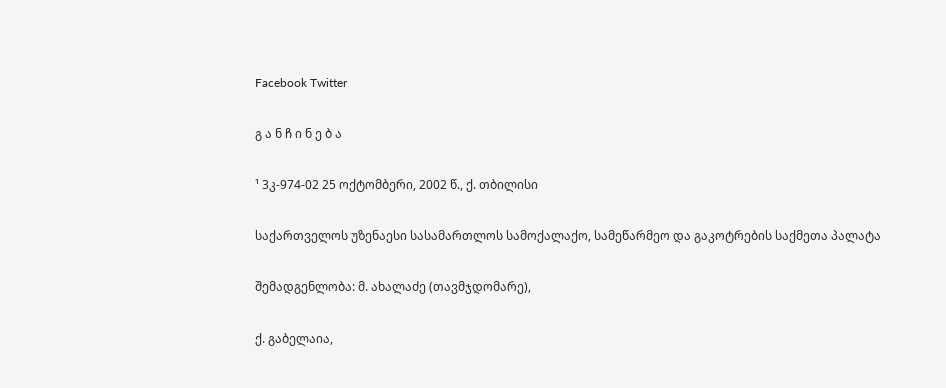Facebook Twitter

გ ა ნ ჩ ი ნ ე ბ ა

¹ 3კ-974-02 25 ოქტომბერი, 2002 წ., ქ. თბილისი

საქართველოს უზენაესი სასამართლოს სამოქალაქო, სამეწარმეო და გაკოტრების საქმეთა პალატა

შემადგენლობა: მ. ახალაძე (თავმჯდომარე),

ქ. გაბელაია,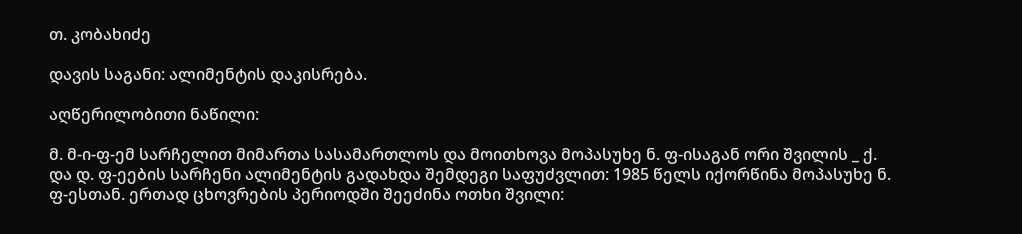თ. კობახიძე

დავის საგანი: ალიმენტის დაკისრება.

აღწერილობითი ნაწილი:

მ. მ-ი-ფ-ემ სარჩელით მიმართა სასამართლოს და მოითხოვა მოპასუხე ნ. ფ-ისაგან ორი შვილის _ ქ. და დ. ფ-ეების სარჩენი ალიმენტის გადახდა შემდეგი საფუძვლით: 1985 წელს იქორწინა მოპასუხე ნ. ფ-ესთან. ერთად ცხოვრების პერიოდში შეეძინა ოთხი შვილი: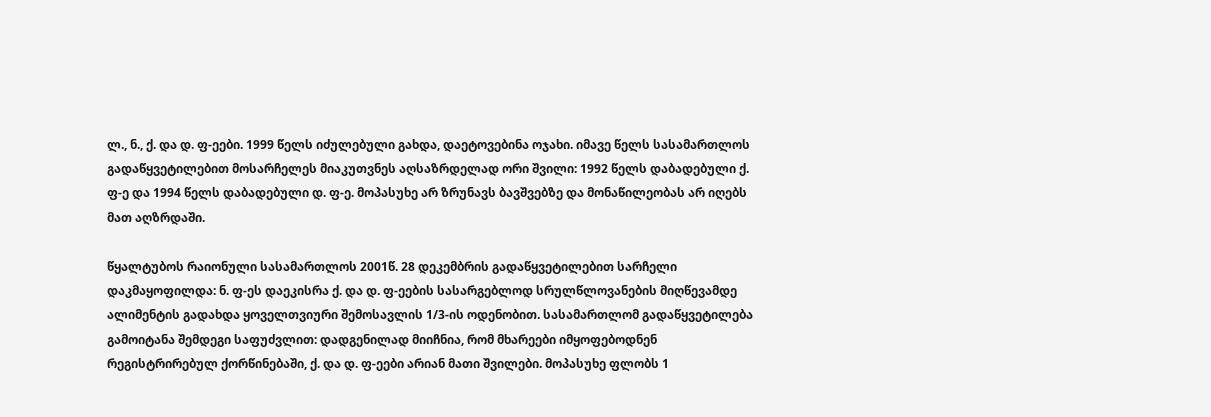ლ., ნ., ქ. და დ. ფ-ეები. 1999 წელს იძულებული გახდა, დაეტოვებინა ოჯახი. იმავე წელს სასამართლოს გადაწყვეტილებით მოსარჩელეს მიაკუთვნეს აღსაზრდელად ორი შვილი: 1992 წელს დაბადებული ქ. ფ-ე და 1994 წელს დაბადებული დ. ფ-ე. მოპასუხე არ ზრუნავს ბავშვებზე და მონაწილეობას არ იღებს მათ აღზრდაში.

წყალტუბოს რაიონული სასამართლოს 2001წ. 28 დეკემბრის გადაწყვეტილებით სარჩელი დაკმაყოფილდა: ნ. ფ-ეს დაეკისრა ქ. და დ. ფ-ეების სასარგებლოდ სრულწლოვანების მიღწევამდე ალიმენტის გადახდა ყოველთვიური შემოსავლის 1/3-ის ოდენობით. სასამართლომ გადაწყვეტილება გამოიტანა შემდეგი საფუძვლით: დადგენილად მიიჩნია, რომ მხარეები იმყოფებოდნენ რეგისტრირებულ ქორწინებაში, ქ. და დ. ფ-ეები არიან მათი შვილები. მოპასუხე ფლობს 1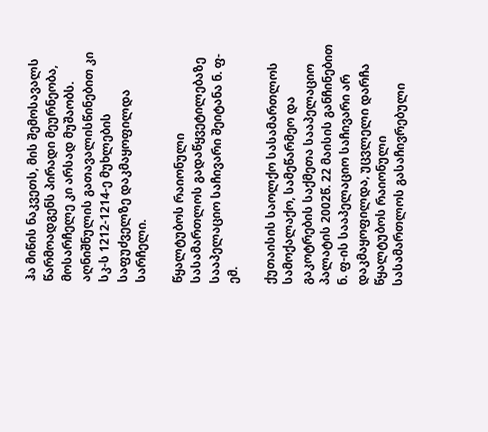ჰა მიწის ნაკვეთს, მის შემოსავალს წარმოადგენს პირადი მეურნეობა, მოსარჩელე კი არსად მუშაობს. აღნიშნულის გათავალისწინებით კი სკ-ს 1212-1214-ე მუხლების საფუძველზე დაკმაყოფილდა სარჩელი.

წყალტუბოს რაიონული სასამართლოს გადაწყვეტილებაზე სააპელაციო საჩივარი შეიტანა ნ. ფ-ემ.

ქუთაისის საოლქო სასამართლოს სამოქალაქო, სამეწარმეო და გაკოტრების საქმეთა სააპელაციო პალატის 2002წ. 22 მაისის განჩინებით ნ. ფ-ის სააპელაციო საჩივარი არ დაკმაყოფილდა, უცვლელი დარჩა წყალტუბოს რაიონული სასამართლოს გასაჩივრებული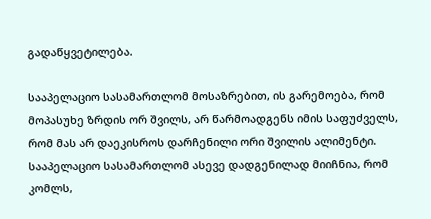გადაწყვეტილება.

სააპელაციო სასამართლომ მოსაზრებით, ის გარემოება, რომ მოპასუხე ზრდის ორ შვილს, არ წარმოადგენს იმის საფუძველს, რომ მას არ დაეკისროს დარჩენილი ორი შვილის ალიმენტი. სააპელაციო სასამართლომ ასევე დადგენილად მიიჩნია, რომ კომლს,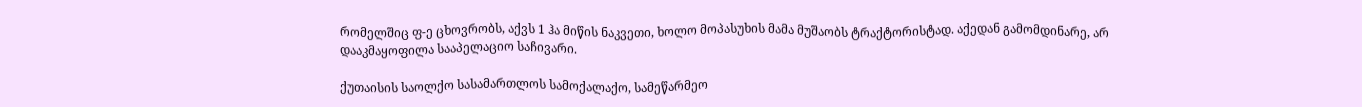რომელშიც ფ-ე ცხოვრობს, აქვს 1 ჰა მიწის ნაკვეთი, ხოლო მოპასუხის მამა მუშაობს ტრაქტორისტად. აქედან გამომდინარე, არ დააკმაყოფილა სააპელაციო საჩივარი.

ქუთაისის საოლქო სასამართლოს სამოქალაქო, სამეწარმეო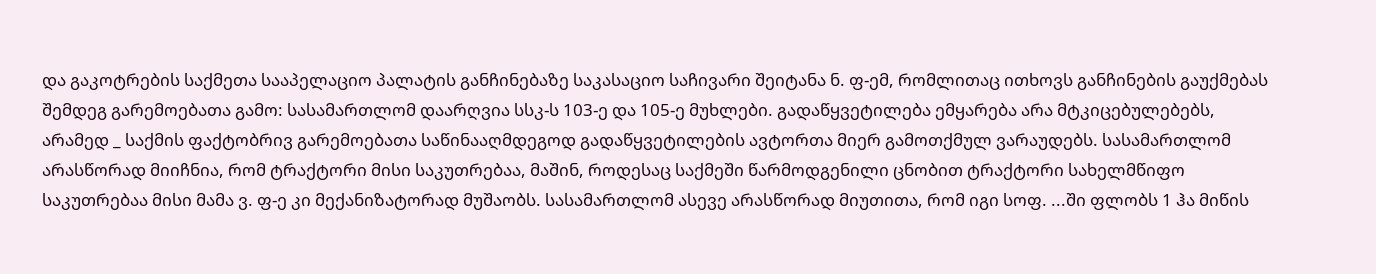და გაკოტრების საქმეთა სააპელაციო პალატის განჩინებაზე საკასაციო საჩივარი შეიტანა ნ. ფ-ემ, რომლითაც ითხოვს განჩინების გაუქმებას შემდეგ გარემოებათა გამო: სასამართლომ დაარღვია სსკ-ს 103-ე და 105-ე მუხლები. გადაწყვეტილება ემყარება არა მტკიცებულებებს, არამედ _ საქმის ფაქტობრივ გარემოებათა საწინააღმდეგოდ გადაწყვეტილების ავტორთა მიერ გამოთქმულ ვარაუდებს. სასამართლომ არასწორად მიიჩნია, რომ ტრაქტორი მისი საკუთრებაა, მაშინ, როდესაც საქმეში წარმოდგენილი ცნობით ტრაქტორი სახელმწიფო საკუთრებაა მისი მამა ვ. ფ-ე კი მექანიზატორად მუშაობს. სასამართლომ ასევე არასწორად მიუთითა, რომ იგი სოფ. ...ში ფლობს 1 ჰა მიწის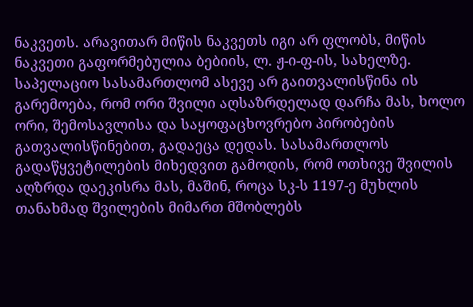ნაკვეთს. არავითარ მიწის ნაკვეთს იგი არ ფლობს, მიწის ნაკვეთი გაფორმებულია ბებიის, ლ. ჟ-ი-ფ-ის, სახელზე. საპელაციო სასამართლომ ასევე არ გაითვალისწინა ის გარემოება, რომ ორი შვილი აღსაზრდელად დარჩა მას, ხოლო ორი, შემოსავლისა და საყოფაცხოვრებო პირობების გათვალისწინებით, გადაეცა დედას. სასამართლოს გადაწყვეტილების მიხედვით გამოდის, რომ ოთხივე შვილის აღზრდა დაეკისრა მას, მაშინ, როცა სკ-ს 1197-ე მუხლის თანახმად შვილების მიმართ მშობლებს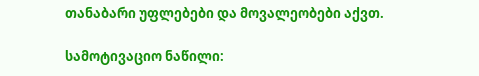თანაბარი უფლებები და მოვალეობები აქვთ.

სამოტივაციო ნაწილი: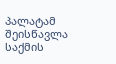პალატამ შეისწავლა საქმის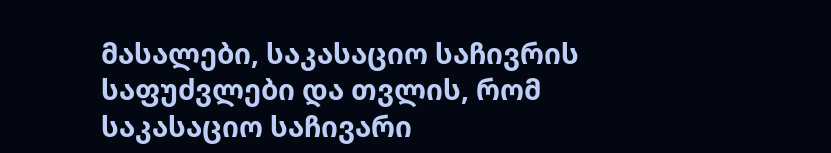მასალები, საკასაციო საჩივრის საფუძვლები და თვლის, რომ საკასაციო საჩივარი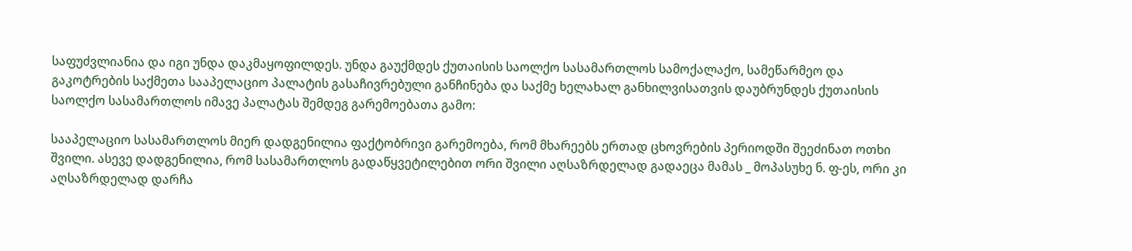საფუძვლიანია და იგი უნდა დაკმაყოფილდეს. უნდა გაუქმდეს ქუთაისის საოლქო სასამართლოს სამოქალაქო, სამეწარმეო და გაკოტრების საქმეთა სააპელაციო პალატის გასაჩივრებული განჩინება და საქმე ხელახალ განხილვისათვის დაუბრუნდეს ქუთაისის საოლქო სასამართლოს იმავე პალატას შემდეგ გარემოებათა გამო:

სააპელაციო სასამართლოს მიერ დადგენილია ფაქტობრივი გარემოება, რომ მხარეებს ერთად ცხოვრების პერიოდში შეეძინათ ოთხი შვილი. ასევე დადგენილია, რომ სასამართლოს გადაწყვეტილებით ორი შვილი აღსაზრდელად გადაეცა მამას _ მოპასუხე ნ. ფ-ეს, ორი კი აღსაზრდელად დარჩა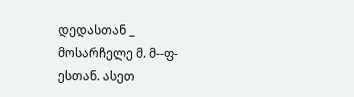დედასთან _ მოსარჩელე მ. მ--ფ-ესთან. ასეთ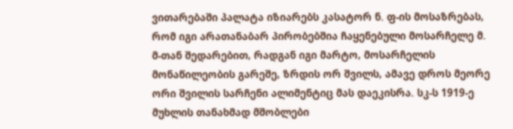ვითარებაში პალატა იზიარებს კასატორ ნ. ფ-ის მოსაზრებას, რომ იგი არათანაბარ პირობებშია ჩაყენებული მოსარჩელე მ. მ-თან შედარებით, რადგან იგი მარტო, მოსარჩელის მონაწილეობის გარეშე, ზრდის ორ შვილს, ამავე დროს მეორე ორი შვილის სარჩენი ალიმენტიც მას დაეკისრა. სკ-ს 1919-ე მუხლის თანახმად მშობლები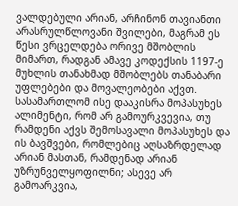ვალდებული არიან, არჩინონ თავიანთი არასრულწლოვანი შვილები, მაგრამ ეს წესი ვრცელდება ორივე მშობლის მიმართ, რადგან ამავე კოდექსის 1197-ე მუხლის თანახმად მშობლებს თანაბარი უფლებები და მოვალეობები აქვთ. სასამართლომ ისე დააკისრა მოპასუხეს ალიმენტი, რომ არ გამოურკვევია, თუ რამდენი აქვს შემოსავალი მოპასუხეს და ის ბავშვები, რომლებიც აღსაზრდელად არიან მასთან, რამდენად არიან უზრუნველყოფილნი; ასევე არ გამოარკვია,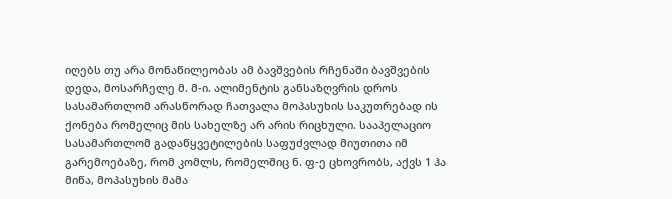იღებს თუ არა მონაწილეობას ამ ბავშვების რჩენაში ბავშვების დედა, მოსარჩელე მ. მ-ი. ალიმენტის განსაზღვრის დროს სასამართლომ არასწორად ჩათვალა მოპასუხის საკუთრებად ის ქონება რომელიც მის სახელზე არ არის რიცხული. სააპელაციო სასამართლომ გადაწყვეტილების საფუძვლად მიუთითა იმ გარემოებაზე, რომ კომლს, რომელშიც ნ. ფ-ე ცხოვრობს, აქვს 1 ჰა მიწა, მოპასუხის მამა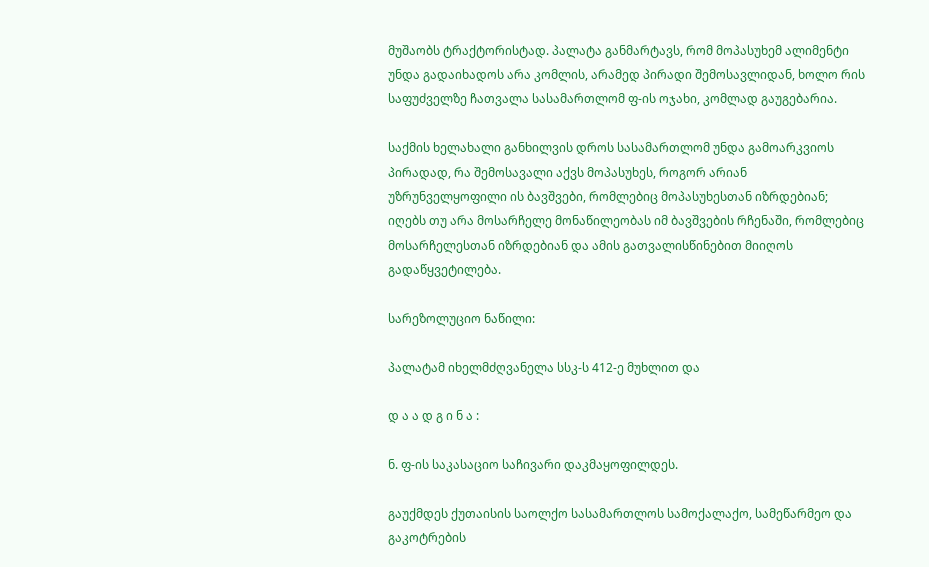მუშაობს ტრაქტორისტად. პალატა განმარტავს, რომ მოპასუხემ ალიმენტი უნდა გადაიხადოს არა კომლის, არამედ პირადი შემოსავლიდან, ხოლო რის საფუძველზე ჩათვალა სასამართლომ ფ-ის ოჯახი, კომლად გაუგებარია.

საქმის ხელახალი განხილვის დროს სასამართლომ უნდა გამოარკვიოს პირადად, რა შემოსავალი აქვს მოპასუხეს, როგორ არიან უზრუნველყოფილი ის ბავშვები, რომლებიც მოპასუხესთან იზრდებიან; იღებს თუ არა მოსარჩელე მონაწილეობას იმ ბავშვების რჩენაში, რომლებიც მოსარჩელესთან იზრდებიან და ამის გათვალისწინებით მიიღოს გადაწყვეტილება.

სარეზოლუციო ნაწილი:

პალატამ იხელმძღვანელა სსკ-ს 412-ე მუხლით და

დ ა ა დ გ ი ნ ა :

ნ. ფ-ის საკასაციო საჩივარი დაკმაყოფილდეს.

გაუქმდეს ქუთაისის საოლქო სასამართლოს სამოქალაქო, სამეწარმეო და გაკოტრების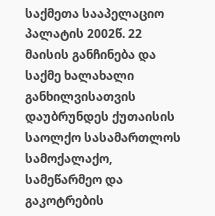საქმეთა სააპელაციო პალატის 2002წ. 22 მაისის განჩინება და საქმე ხალახალი განხილვისათვის დაუბრუნდეს ქუთაისის საოლქო სასამართლოს სამოქალაქო, სამეწარმეო და გაკოტრების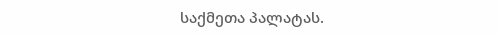საქმეთა პალატას.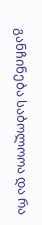განჩინება საბოლოოა და რა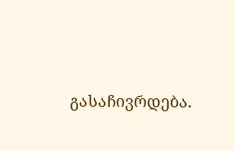გასაჩივრდება.